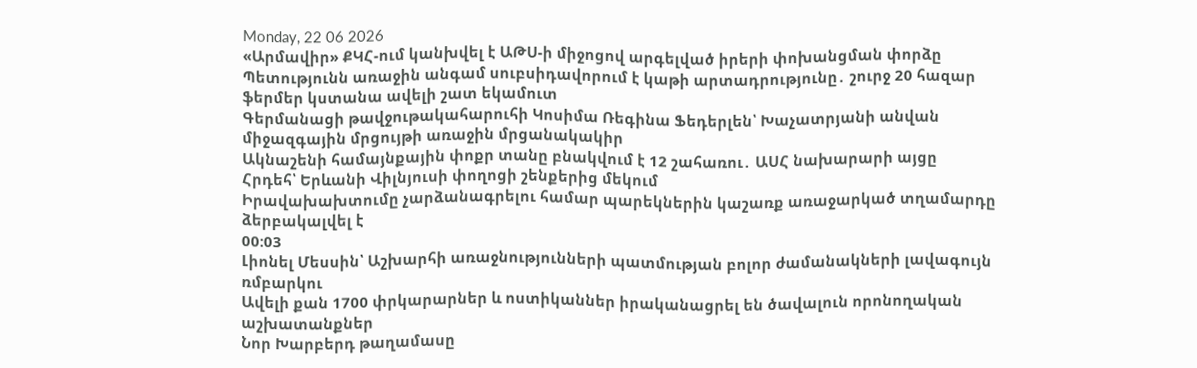Monday, 22 06 2026
«Արմավիր» ՔԿՀ-ում կանխվել է ԱԹՍ-ի միջոցով արգելված իրերի փոխանցման փորձը
Պետությունն առաջին անգամ սուբսիդավորում է կաթի արտադրությունը․ շուրջ 20 հազար ֆերմեր կստանա ավելի շատ եկամուտ
Գերմանացի թավջութակահարուհի Կոսիմա Ռեգինա Ֆեդերլեն՝ Խաչատրյանի անվան միջազգային մրցույթի առաջին մրցանակակիր
Ակնաշենի համայնքային փոքր տանը բնակվում է 12 շահառու․ ԱՍՀ նախարարի այցը
Հրդեհ՝ Երևանի Վիլնյուսի փողոցի շենքերից մեկում
Իրավախախտումը չարձանագրելու համար պարեկներին կաշառք առաջարկած տղամարդը ձերբակալվել է
00:03
Լիոնել Մեսսին՝ Աշխարհի առաջնությունների պատմության բոլոր ժամանակների լավագույն ռմբարկու
Ավելի քան 1700 փրկարարներ և ոստիկաններ իրականացրել են ծավալուն որոնողական աշխատանքներ
Նոր Խարբերդ թաղամասը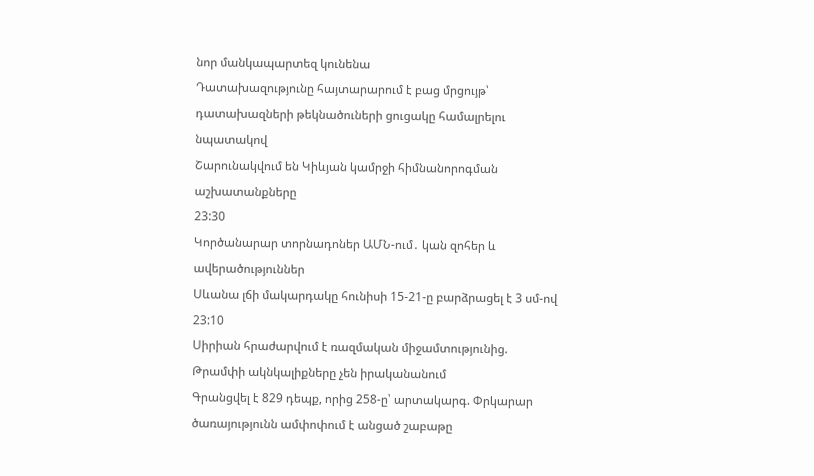նոր մանկապարտեզ կունենա
Դատախազությունը հայտարարում է բաց մրցույթ՝ դատախազների թեկնածուների ցուցակը համալրելու նպատակով
Շարունակվում են Կիևյան կամրջի հիմնանորոգման աշխատանքները
23:30
Կործանարար տորնադոներ ԱՄՆ-ում․ կան զոհեր և ավերածություններ
Սևանա լճի մակարդակը հունիսի 15-21-ը բարձրացել է 3 սմ-ով
23:10
Սիրիան հրաժարվում է ռազմական միջամտությունից. Թրամփի ակնկալիքները չեն իրականանում
Գրանցվել է 829 դեպք, որից 258-ը՝ արտակարգ. Փրկարար ծառայությունն ամփոփում է անցած շաբաթը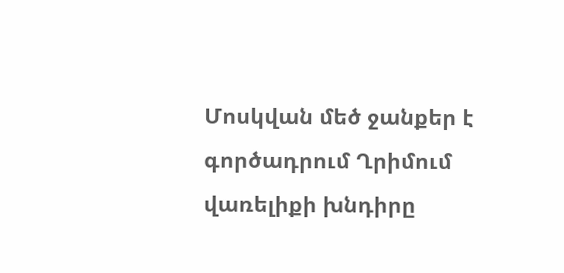Մոսկվան մեծ ջանքեր է գործադրում Ղրիմում վառելիքի խնդիրը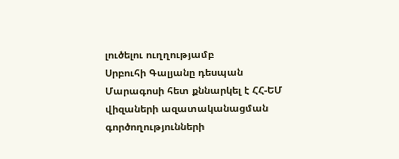լուծելու ուղղությամբ
Սրբուհի Գալյանը դեսպան Մարագոսի հետ քննարկել է ՀՀ-ԵՄ վիզաների ազատականացման գործողությունների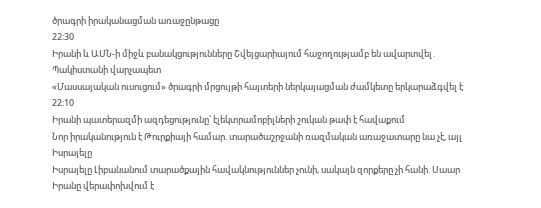ծրագրի իրականացման առաջընթացը
22:30
Իրանի և ԱՄՆ-ի միջև բանակցությունները Շվեյցարիայում հաջողությամբ են ավարտվել․ Պակիստանի վարչապետ
«Մասսայական ուսուցում» ծրագրի մրցույթի հայտերի ներկայացման ժամկետը երկարաձգվել է
22:10
Իրանի պատերազմի ազդեցությունը՝ էլեկտրամոբիլների շուկան թափ է հավաքում
Նոր իրականություն է Թուրքիայի համար. տարածաշրջանի ռազմական առաջատարը նա չէ, այլ Իսրայելը
Իսրայելը Լիբանանում տարածքային հավակնություններ չունի, սակայն զորքերը չի հանի. Սաար
Իրանը վերափոխվում է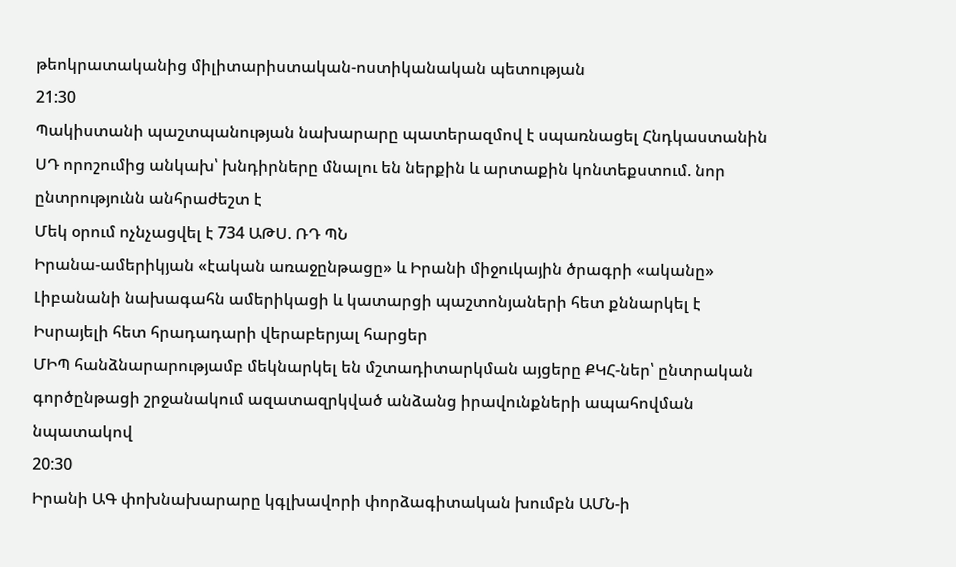թեոկրատականից միլիտարիստական-ոստիկանական պետության
21:30
Պակիստանի պաշտպանության նախարարը պատերազմով է սպառնացել Հնդկաստանին
ՍԴ որոշումից անկախ՝ խնդիրները մնալու են ներքին և արտաքին կոնտեքստում. նոր ընտրությունն անհրաժեշտ է
Մեկ օրում ոչնչացվել է 734 ԱԹՍ. ՌԴ ՊՆ
Իրանա-ամերիկյան «էական առաջընթացը» և Իրանի միջուկային ծրագրի «ականը»
Լիբանանի նախագահն ամերիկացի և կատարցի պաշտոնյաների հետ քննարկել է Իսրայելի հետ հրադադարի վերաբերյալ հարցեր
ՄԻՊ հանձնարարությամբ մեկնարկել են մշտադիտարկման այցերը ՔԿՀ-ներ՝ ընտրական գործընթացի շրջանակում ազատազրկված անձանց իրավունքների ապահովման նպատակով
20:30
Իրանի ԱԳ փոխնախարարը կգլխավորի փորձագիտական խումբն ԱՄՆ-ի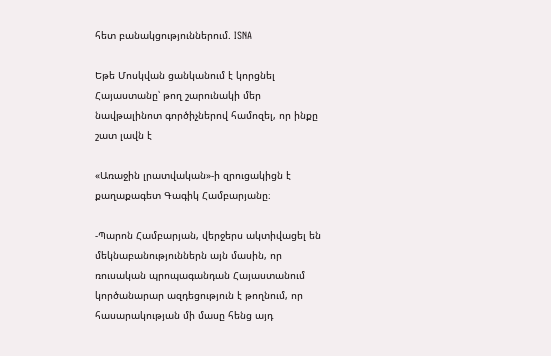հետ բանակցություններում. ISNA

Եթե Մոսկվան ցանկանում է կորցնել Հայաստանը՝ թող շարունակի մեր նավթալինոտ գործիչներով համոզել, որ ինքը շատ լավն է

«Առաջին լրատվական»-ի զրուցակիցն է քաղաքագետ Գագիկ Համբարյանը։

-Պարոն Համբարյան, վերջերս ակտիվացել են մեկնաբանություններն այն մասին, որ ռուսական պրոպագանդան Հայաստանում կործանարար ազդեցություն է թողնում, որ հասարակության մի մասը հենց այդ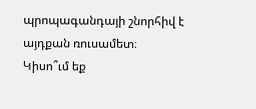պրոպագանդայի շնորհիվ է այդքան ռուսամետ։ Կիսո՞ւմ եք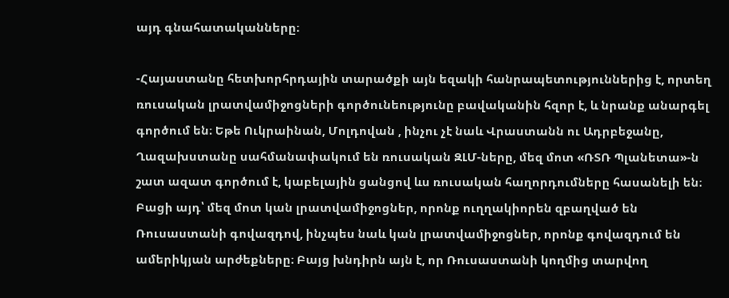այդ գնահատականները։

-Հայաստանը հետխորհրդային տարածքի այն եզակի հանրապետություններից է, որտեղ ռուսական լրատվամիջոցների գործունեությունը բավականին հզոր է, և նրանք անարգել գործում են։ Եթե Ուկրաինան, Մոլդովան , ինչու չէ նաև Վրաստանն ու Ադրբեջանը, Ղազախստանը սահմանափակում են ռուսական ԶԼՄ-ները, մեզ մոտ «ՌՏՌ Պլանետա»-ն շատ ազատ գործում է, կաբելային ցանցով ևս ռուսական հաղորդումները հասանելի են։ Բացի այդ՝ մեզ մոտ կան լրատվամիջոցներ, որոնք ուղղակիորեն զբաղված են Ռուսաստանի գովազդով, ինչպես նաև կան լրատվամիջոցներ, որոնք գովազդում են ամերիկյան արժեքները։ Բայց խնդիրն այն է, որ Ռուսաստանի կողմից տարվող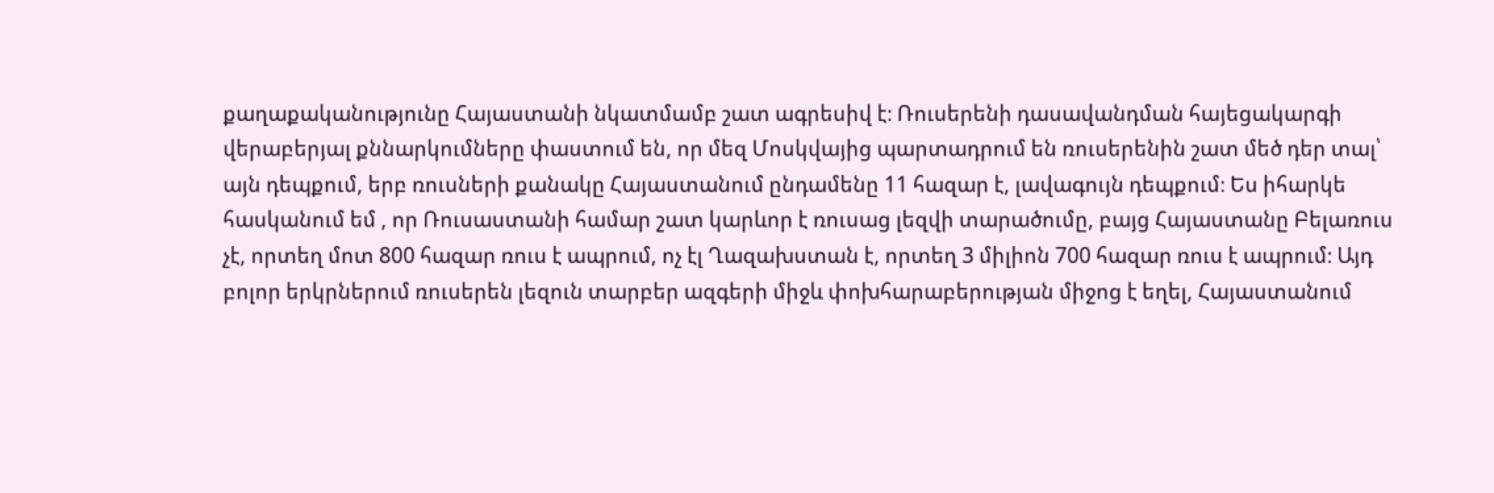քաղաքականությունը Հայաստանի նկատմամբ շատ ագրեսիվ է։ Ռուսերենի դասավանդման հայեցակարգի վերաբերյալ քննարկումները փաստում են, որ մեզ Մոսկվայից պարտադրում են ռուսերենին շատ մեծ դեր տալ՝ այն դեպքում, երբ ռուսների քանակը Հայաստանում ընդամենը 11 հազար է, լավագույն դեպքում։ Ես իհարկե հասկանում եմ , որ Ռուսաստանի համար շատ կարևոր է ռուսաց լեզվի տարածումը, բայց Հայաստանը Բելառուս չէ, որտեղ մոտ 800 հազար ռուս է ապրում, ոչ էլ Ղազախստան է, որտեղ 3 միլիոն 700 հազար ռուս է ապրում։ Այդ բոլոր երկրներում ռուսերեն լեզուն տարբեր ազգերի միջև փոխհարաբերության միջոց է եղել, Հայաստանում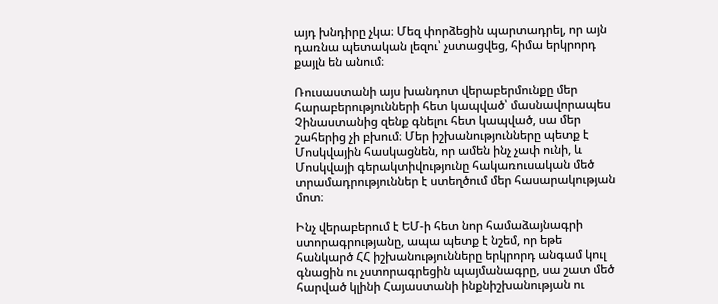այդ խնդիրը չկա։ Մեզ փորձեցին պարտադրել, որ այն դառնա պետական լեզու՝ չստացվեց, հիմա երկրորդ քայլն են անում։

Ռուսաստանի այս խանդոտ վերաբերմունքը մեր հարաբերությունների հետ կապված՝ մասնավորապես Չինաստանից զենք գնելու հետ կապված, սա մեր շահերից չի բխում։ Մեր իշխանությունները պետք է Մոսկվային հասկացնեն, որ ամեն ինչ չափ ունի, և Մոսկվայի գերակտիվությունը հակառուսական մեծ տրամադրություններ է ստեղծում մեր հասարակության մոտ։

Ինչ վերաբերում է ԵՄ-ի հետ նոր համաձայնագրի ստորագրությանը, ապա պետք է նշեմ, որ եթե հանկարծ ՀՀ իշխանությունները երկրորդ անգամ կուլ գնացին ու չստորագրեցին պայմանագրը, սա շատ մեծ հարված կլինի Հայաստանի ինքնիշխանության ու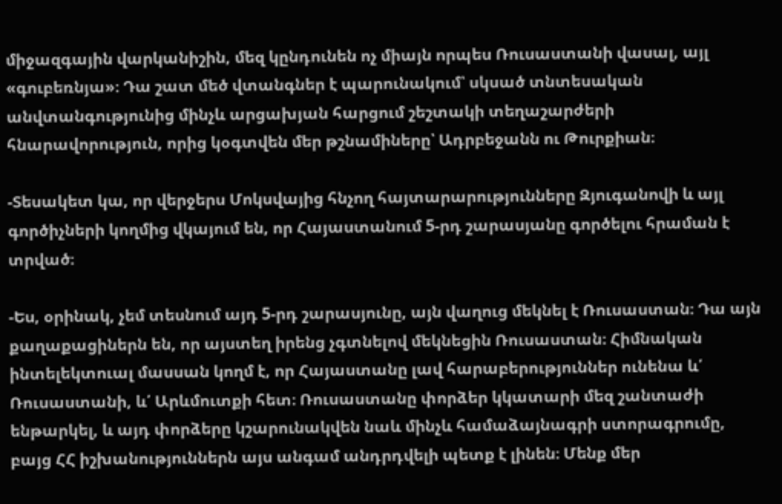միջազգային վարկանիշին, մեզ կընդունեն ոչ միայն որպես Ռուսաստանի վասալ, այլ «գուբեռնյա»։ Դա շատ մեծ վտանգներ է պարունակում՝ սկսած տնտեսական անվտանգությունից մինչև արցախյան հարցում շեշտակի տեղաշարժերի հնարավորություն, որից կօգտվեն մեր թշնամիները՝ Ադրբեջանն ու Թուրքիան։

-Տեսակետ կա, որ վերջերս Մոկսվայից հնչող հայտարարությունները Զյուգանովի և այլ գործիչների կողմից վկայում են, որ Հայաստանում 5-րդ շարասյանը գործելու հրաման է տրված։

-Ես, օրինակ, չեմ տեսնում այդ 5-րդ շարասյունը, այն վաղուց մեկնել է Ռուսաստան։ Դա այն քաղաքացիներն են, որ այստեղ իրենց չգտնելով մեկնեցին Ռուսաստան։ Հիմնական ինտելեկտուալ մասսան կողմ է, որ Հայաստանը լավ հարաբերություններ ունենա և՛ Ռուսաստանի, և՛ Արևմուտքի հետ։ Ռուսաստանը փորձեր կկատարի մեզ շանտաժի ենթարկել, և այդ փորձերը կշարունակվեն նաև մինչև համաձայնագրի ստորագրումը, բայց ՀՀ իշխանություններն այս անգամ անդրդվելի պետք է լինեն։ Մենք մեր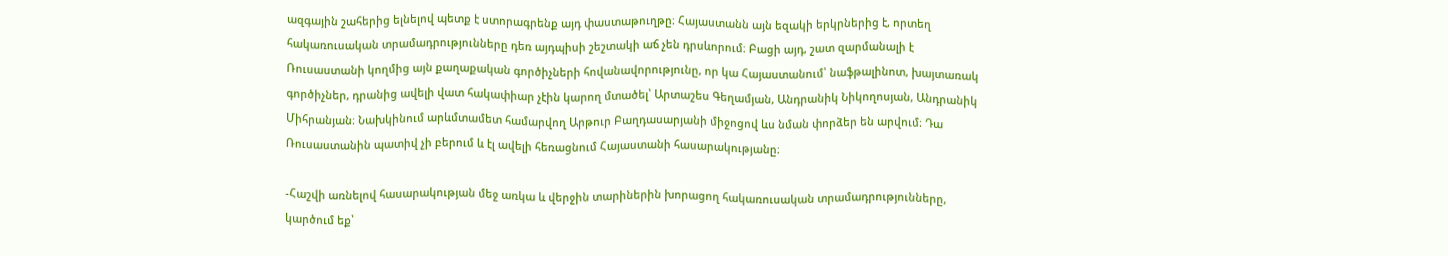ազգային շահերից ելնելով պետք է ստորագրենք այդ փաստաթուղթը։ Հայաստանն այն եզակի երկրներից է, որտեղ հակառուսական տրամադրությունները դեռ այդպիսի շեշտակի աճ չեն դրսևորում։ Բացի այդ, շատ զարմանալի է Ռուսաստանի կողմից այն քաղաքական գործիչների հովանավորությունը, որ կա Հայաստանում՝ նաֆթալինոտ, խայտառակ գործիչներ, դրանից ավելի վատ հակափիար չէին կարող մտածել՝ Արտաշես Գեղամյան, Անդրանիկ Նիկողոսյան, Անդրանիկ Միհրանյան։ Նախկինում արևմտամետ համարվող Արթուր Բաղդասարյանի միջոցով ևս նման փորձեր են արվում։ Դա Ռուսաստանին պատիվ չի բերում և էլ ավելի հեռացնում Հայաստանի հասարակությանը։

-Հաշվի առնելով հասարակության մեջ առկա և վերջին տարիներին խորացող հակառուսական տրամադրությունները, կարծում եք՝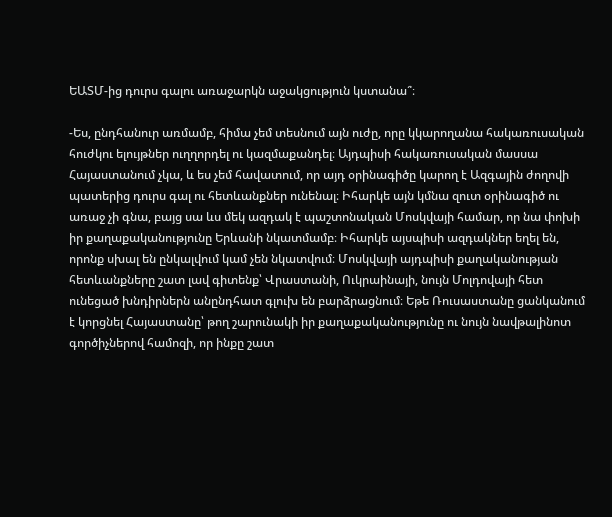ԵԱՏՄ-ից դուրս գալու առաջարկն աջակցություն կստանա՞։

-Ես, ընդհանուր առմամբ, հիմա չեմ տեսնում այն ուժը, որը կկարողանա հակառուսական հուժկու ելույթներ ուղղորդել ու կազմաքանդել։ Այդպիսի հակառուսական մասսա Հայաստանում չկա, և ես չեմ հավատում, որ այդ օրինագիծը կարող է Ազգային ժողովի պատերից դուրս գալ ու հետևանքներ ունենալ։ Իհարկե այն կմնա զուտ օրինագիծ ու առաջ չի գնա, բայց սա ևս մեկ ազդակ է պաշտոնական Մոսկվայի համար, որ նա փոխի իր քաղաքականությունը Երևանի նկատմամբ։ Իհարկե այսպիսի ազդակներ եղել են, որոնք սխալ են ընկալվում կամ չեն նկատվում։ Մոսկվայի այդպիսի քաղականության հետևանքները շատ լավ գիտենք՝ Վրաստանի, Ուկրաինայի, նույն Մոլդովայի հետ ունեցած խնդիրներն անընդհատ գլուխ են բարձրացնում։ Եթե Ռուսաստանը ցանկանում է կորցնել Հայաստանը՝ թող շարունակի իր քաղաքականությունը ու նույն նավթալինոտ գործիչներով համոզի, որ ինքը շատ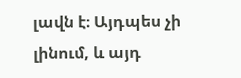լավն է։ Այդպես չի լինում, և այդ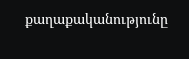քաղաքականությունը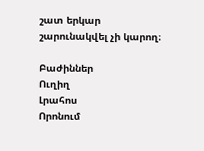շատ երկար շարունակվել չի կարող։

Բաժիններ
Ուղիղ
Լրահոս
Որոնում